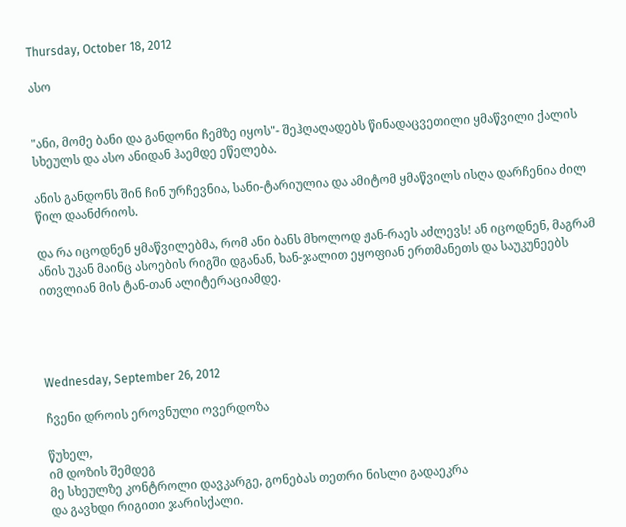Thursday, October 18, 2012

ასო


"ანი, მომე ბანი და განდონი ჩემზე იყოს"- შეჰღაღადებს წინადაცვეთილი ყმაწვილი ქალის სხეულს და ასო ანიდან ჰაემდე ეწელება.

ანის განდონს შინ ჩინ ურჩევნია, სანი-ტარიულია და ამიტომ ყმაწვილს ისღა დარჩენია ძილ წილ დაანძრიოს.

და რა იცოდნენ ყმაწვილებმა, რომ ანი ბანს მხოლოდ ჟან-რაეს აძლევს! ან იცოდნენ, მაგრამ ანის უკან მაინც ასოების რიგში დგანან, ხან-ჯალით ეყოფიან ერთმანეთს და საუკუნეებს ითვლიან მის ტან-თან ალიტერაციამდე.




Wednesday, September 26, 2012

ჩვენი დროის ეროვნული ოვერდოზა

წუხელ,
იმ დოზის შემდეგ
მე სხეულზე კონტროლი დავკარგე, გონებას თეთრი ნისლი გადაეკრა
და გავხდი რიგითი ჯარისქალი.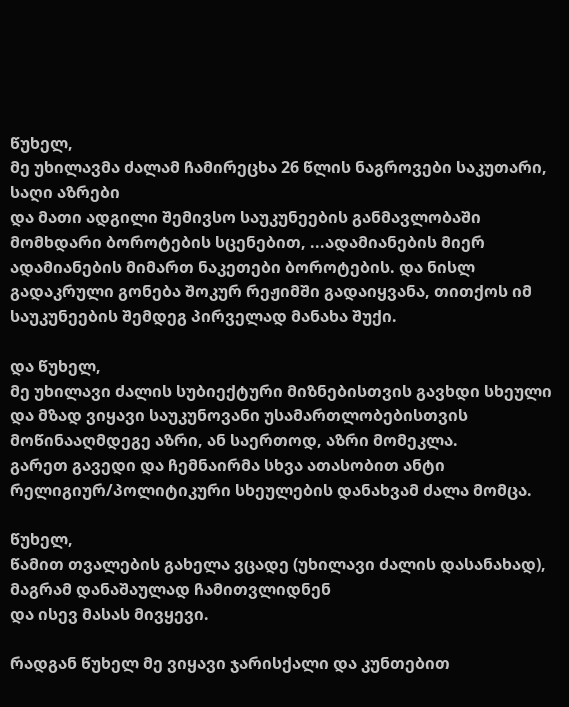წუხელ,
მე უხილავმა ძალამ ჩამირეცხა 26 წლის ნაგროვები საკუთარი, საღი აზრები
და მათი ადგილი შემივსო საუკუნეების განმავლობაში მომხდარი ბოროტების სცენებით, ...ადამიანების მიერ ადამიანების მიმართ ნაკეთები ბოროტების. და ნისლ გადაკრული გონება შოკურ რეჟიმში გადაიყვანა, თითქოს იმ საუკუნეების შემდეგ პირველად მანახა შუქი.

და წუხელ,
მე უხილავი ძალის სუბიექტური მიზნებისთვის გავხდი სხეული და მზად ვიყავი საუკუნოვანი უსამართლობებისთვის მოწინააღმდეგე აზრი, ან საერთოდ, აზრი მომეკლა.
გარეთ გავედი და ჩემნაირმა სხვა ათასობით ანტი რელიგიურ/პოლიტიკური სხეულების დანახვამ ძალა მომცა.

წუხელ,
წამით თვალების გახელა ვცადე (უხილავი ძალის დასანახად), მაგრამ დანაშაულად ჩამითვლიდნენ
და ისევ მასას მივყევი.

რადგან წუხელ მე ვიყავი ჯარისქალი და კუნთებით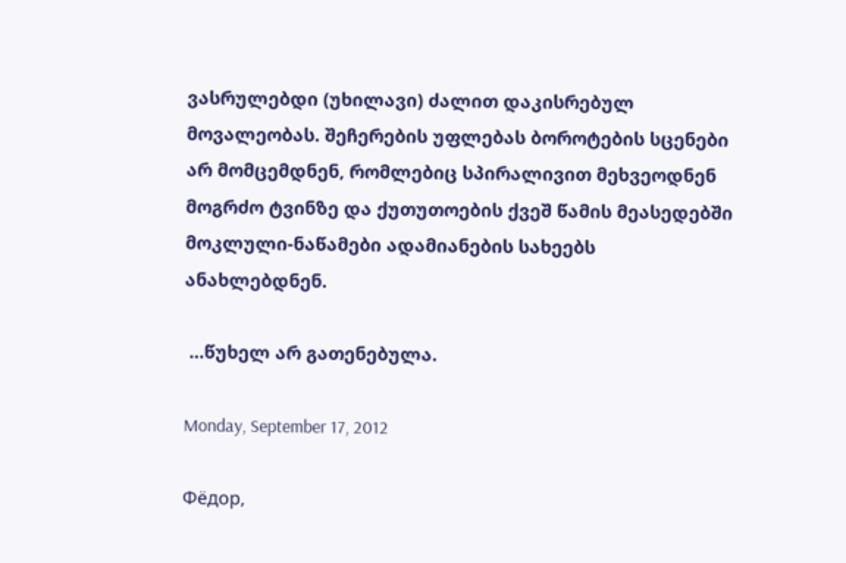ვასრულებდი (უხილავი) ძალით დაკისრებულ მოვალეობას. შეჩერების უფლებას ბოროტების სცენები არ მომცემდნენ, რომლებიც სპირალივით მეხვეოდნენ მოგრძო ტვინზე და ქუთუთოების ქვეშ წამის მეასედებში მოკლული-ნაწამები ადამიანების სახეებს ანახლებდნენ.

 ...წუხელ არ გათენებულა.

Monday, September 17, 2012

Фёдор,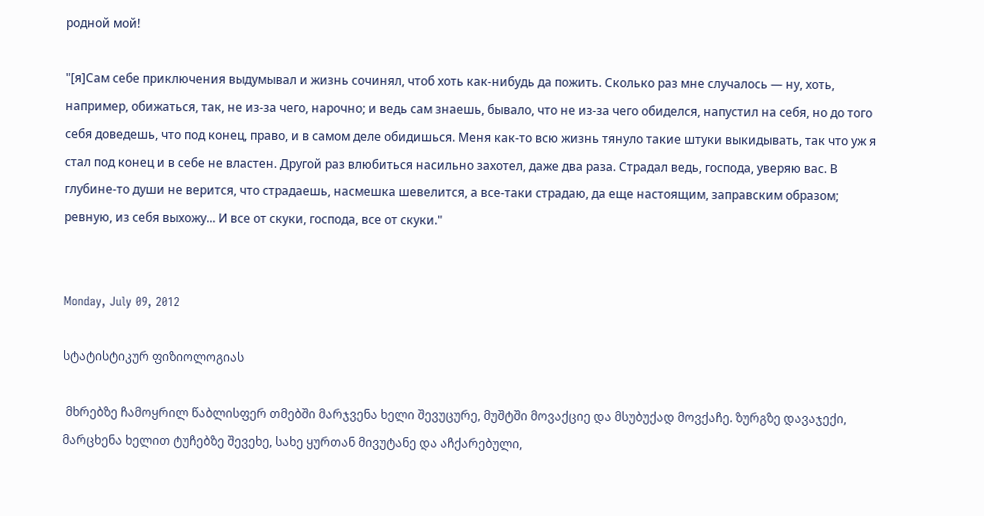родной мой!

"[я]Сам себе приключения выдумывал и жизнь сочинял, чтоб хоть как-нибудь да пожить. Сколько раз мне случалось — ну, хоть, например, обижаться, так, не из-за чего, нарочно; и ведь сам знаешь, бывало, что не из-за чего обиделся, напустил на себя, но до того себя доведешь, что под конец, право, и в самом деле обидишься. Меня как-то всю жизнь тянуло такие штуки выкидывать, так что уж я стал под конец и в себе не властен. Другой раз влюбиться насильно захотел, даже два раза. Страдал ведь, господа, уверяю вас. В глубине-то души не верится, что страдаешь, насмешка шевелится, а все-таки страдаю, да еще настоящим, заправским образом; ревную, из себя выхожу... И все от скуки, господа, все от скуки."


Monday, July 09, 2012

სტატისტიკურ ფიზიოლოგიას

 მხრებზე ჩამოყრილ წაბლისფერ თმებში მარჯვენა ხელი შევუცურე, მუშტში მოვაქციე და მსუბუქად მოვქაჩე. ზურგზე დავაჯექი, მარცხენა ხელით ტუჩებზე შევეხე, სახე ყურთან მივუტანე და აჩქარებული,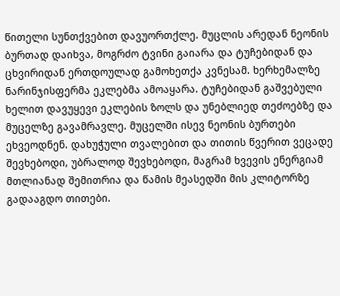წითელი სუნთქვებით დავუორთქლე. მუცლის არედან ნეონის ბურთად დაიხვა, მოგრძო ტვინი გაიარა და ტუჩებიდან და ცხვირიდან ერთდოულად გამოხეთქა კვნესამ. ხერხემალზე ნარინჯისფერმა ეკლებმა ამოაყარა. ტუჩებიდან გაშვებული ხელით დავუყევი ეკლების ზოლს და უნებლიედ თეძოებზე და მუცელზე გავამრავლე. მუცელში ისევ ნეონის ბურთები ეხვეოდნენ. დახუჭული თვალებით და თითის წვერით ვეცადე შევხებოდი, უბრალოდ შევხებოდი, მაგრამ ხვევის ენერგიამ მთლიანად შემითრია და წამის მეასედში მის კლიტორზე გადააგდო თითები.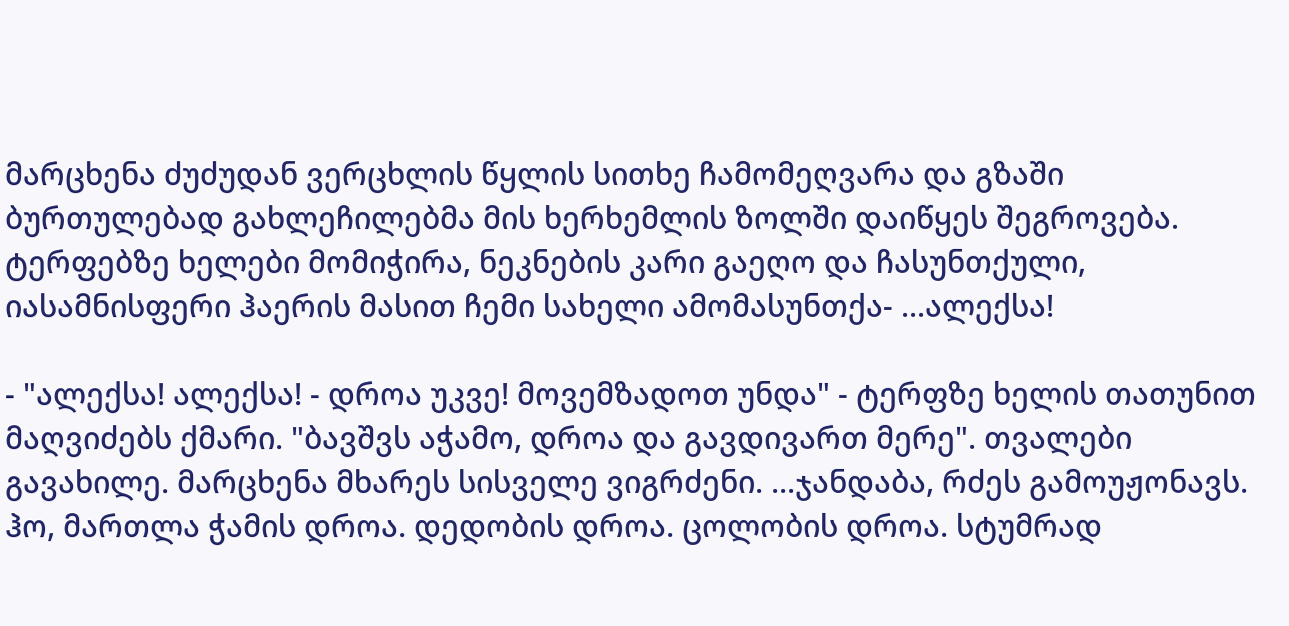მარცხენა ძუძუდან ვერცხლის წყლის სითხე ჩამომეღვარა და გზაში ბურთულებად გახლეჩილებმა მის ხერხემლის ზოლში დაიწყეს შეგროვება. ტერფებზე ხელები მომიჭირა, ნეკნების კარი გაეღო და ჩასუნთქული, იასამნისფერი ჰაერის მასით ჩემი სახელი ამომასუნთქა- ...ალექსა!

- "ალექსა! ალექსა! - დროა უკვე! მოვემზადოთ უნდა" - ტერფზე ხელის თათუნით მაღვიძებს ქმარი. "ბავშვს აჭამო, დროა და გავდივართ მერე". თვალები გავახილე. მარცხენა მხარეს სისველე ვიგრძენი. ...ჯანდაბა, რძეს გამოუჟონავს. ჰო, მართლა ჭამის დროა. დედობის დროა. ცოლობის დროა. სტუმრად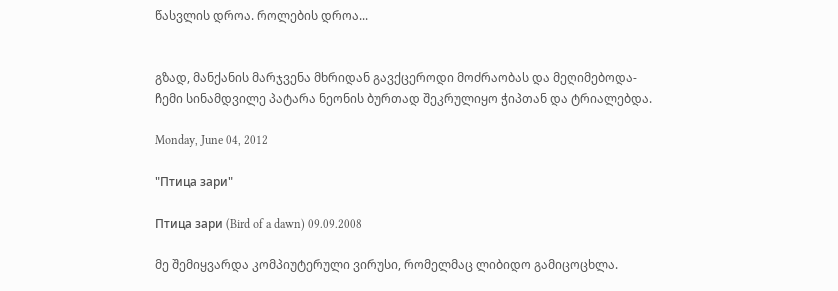წასვლის დროა. როლების დროა...


გზად, მანქანის მარჯვენა მხრიდან გავქცეროდი მოძრაობას და მეღიმებოდა-  ჩემი სინამდვილე პატარა ნეონის ბურთად შეკრულიყო ჭიპთან და ტრიალებდა.

Monday, June 04, 2012

"Птица зари"

Птица зари (Bird of a dawn) 09.09.2008

მე შემიყვარდა კომპიუტერული ვირუსი, რომელმაც ლიბიდო გამიცოცხლა.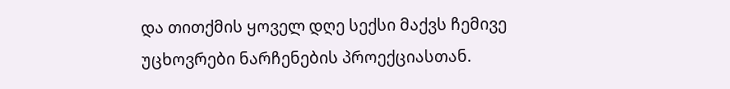და თითქმის ყოველ დღე სექსი მაქვს ჩემივე უცხოვრები ნარჩენების პროექციასთან.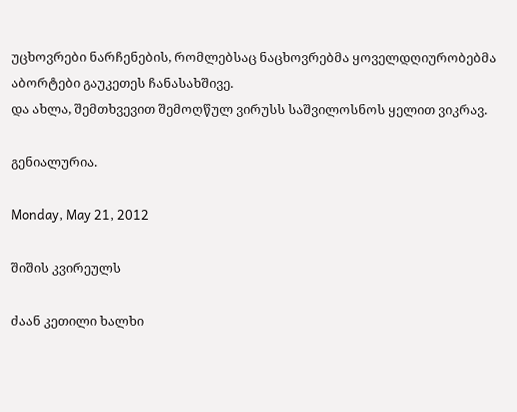უცხოვრები ნარჩენების, რომლებსაც ნაცხოვრებმა ყოველდღიურობებმა აბორტები გაუკეთეს ჩანასახშივე.
და ახლა, შემთხვევით შემოღწულ ვირუსს საშვილოსნოს ყელით ვიკრავ.

გენიალურია.

Monday, May 21, 2012

შიშის კვირეულს

ძაან კეთილი ხალხი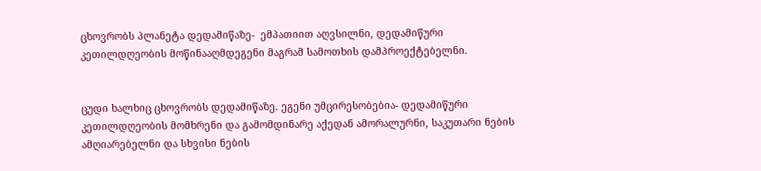ცხოვრობს პლანეტა დედამიწაზე-  ემპათიით აღვსილნი, დედამიწური კეთილდღეობის მოწინააღმდეგენი მაგრამ სამოთხის დამპროექტებელნი.


ცუდი ხალხიც ცხოვრობს დედამიწაზე. ეგენი უმცირესობებია- დედამიწური კეთილდღეობის მომხრენი და გამომდინარე აქედან ამორალურნი, საკუთარი ნების ამღიარებელნი და სხვისი ნების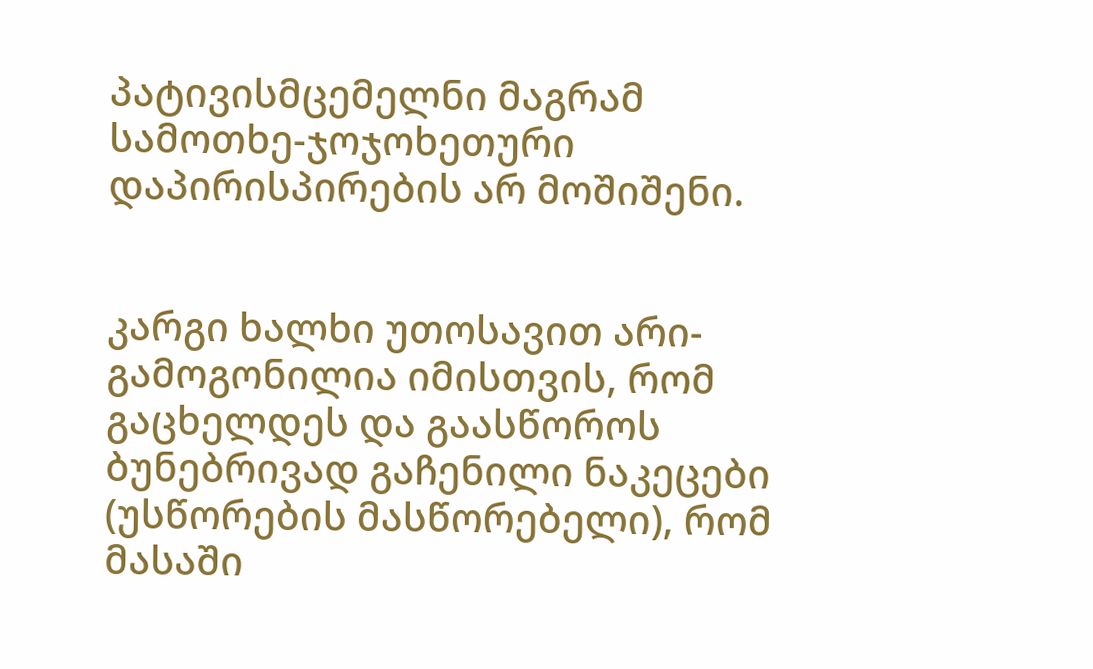პატივისმცემელნი მაგრამ სამოთხე-ჯოჯოხეთური დაპირისპირების არ მოშიშენი.


კარგი ხალხი უთოსავით არი- გამოგონილია იმისთვის, რომ გაცხელდეს და გაასწოროს ბუნებრივად გაჩენილი ნაკეცები (უსწორების მასწორებელი), რომ მასაში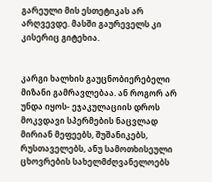გარეული მის ესთეტიკას არ არღვევდე. მასში გაურეველს კი კისერიც გიტეხია.


კარგი ხალხის გაუცნობიერებელი მიზანი გამრავლებაა. ან როგორ არ უნდა იყოს- ეჯაკულაციის დროს მოკვდავი სპერმების ნაცვლად მირიან მეფეებს, შუშანიკებს, რუსთაველებს, ანუ სამოთხისეული ცხოვრების სახელმძღვანელოებს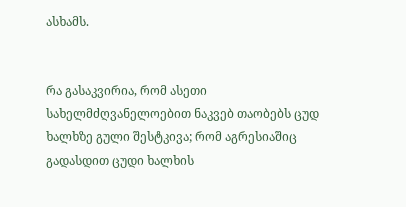ასხამს.


რა გასაკვირია, რომ ასეთი სახელმძღვანელოებით ნაკვებ თაობებს ცუდ ხალხზე გული შესტკივა; რომ აგრესიაშიც გადასდით ცუდი ხალხის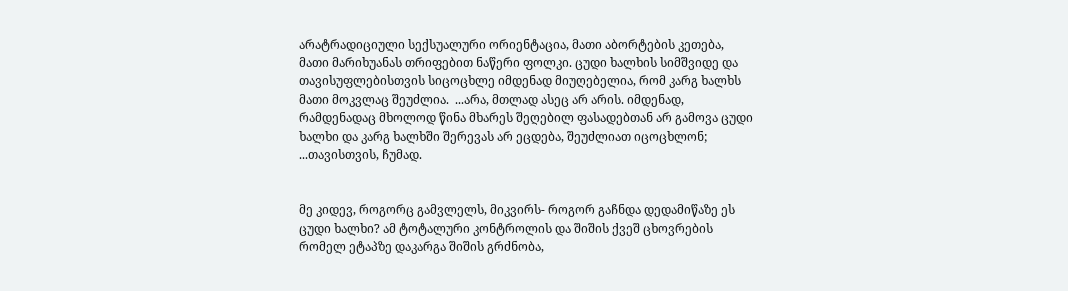არატრადიციული სექსუალური ორიენტაცია, მათი აბორტების კეთება, მათი მარიხუანას თრიფებით ნაწერი ფოლკი. ცუდი ხალხის სიმშვიდე და თავისუფლებისთვის სიცოცხლე იმდენად მიუღებელია, რომ კარგ ხალხს მათი მოკვლაც შეუძლია.  ...არა, მთლად ასეც არ არის. იმდენად, რამდენადაც მხოლოდ წინა მხარეს შეღებილ ფასადებთან არ გამოვა ცუდი ხალხი და კარგ ხალხში შერევას არ ეცდება, შეუძლიათ იცოცხლონ; ...თავისთვის, ჩუმად.


მე კიდევ, როგორც გამვლელს, მიკვირს- როგორ გაჩნდა დედამიწაზე ეს ცუდი ხალხი? ამ ტოტალური კონტროლის და შიშის ქვეშ ცხოვრების რომელ ეტაპზე დაკარგა შიშის გრძნობა,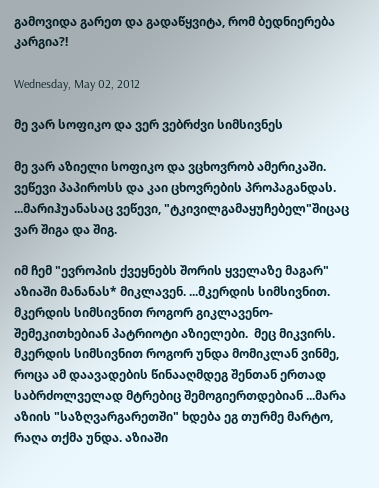გამოვიდა გარეთ და გადაწყვიტა, რომ ბედნიერება კარგია?!

Wednesday, May 02, 2012

მე ვარ სოფიკო და ვერ ვებრძვი სიმსივნეს

მე ვარ აზიელი სოფიკო და ვცხოვრობ ამერიკაში. ვეწევი პაპიროსს და კაი ცხოვრების პროპაგანდას. ...მარიჰუანასაც ვეწევი, "ტკივილგამაყუჩებელ"შიცაც ვარ შიგა და შიგ.

იმ ჩემ "ევროპის ქვეყნებს შორის ყველაზე მაგარ" აზიაში მანანას* მიკლავენ. ...მკერდის სიმსივნით. მკერდის სიმსივნით როგორ გიკლავენო- შემეკითხებიან პატრიოტი აზიელები.  მეც მიკვირს. მკერდის სიმსივნით როგორ უნდა მომიკლან ვინმე, როცა ამ დაავადების წინააღმდეგ შენთან ერთად საბრძოლველად მტრებიც შემოგიერთდებიან ...მარა აზიის "საზღვარგარეთში" ხდება ეგ თურმე მარტო, რაღა თქმა უნდა. აზიაში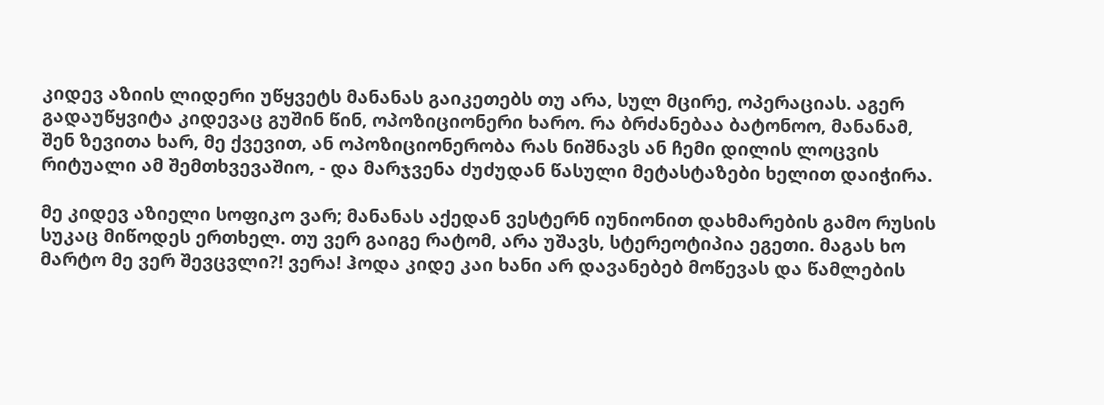კიდევ აზიის ლიდერი უწყვეტს მანანას გაიკეთებს თუ არა, სულ მცირე, ოპერაციას. აგერ გადაუწყვიტა კიდევაც გუშინ წინ, ოპოზიციონერი ხარო. რა ბრძანებაა ბატონოო, მანანამ, შენ ზევითა ხარ, მე ქვევით, ან ოპოზიციონერობა რას ნიშნავს ან ჩემი დილის ლოცვის რიტუალი ამ შემთხვევაშიო, - და მარჯვენა ძუძუდან წასული მეტასტაზები ხელით დაიჭირა.

მე კიდევ აზიელი სოფიკო ვარ; მანანას აქედან ვესტერნ იუნიონით დახმარების გამო რუსის სუკაც მიწოდეს ერთხელ. თუ ვერ გაიგე რატომ, არა უშავს, სტერეოტიპია ეგეთი. მაგას ხო მარტო მე ვერ შევცვლი?! ვერა! ჰოდა კიდე კაი ხანი არ დავანებებ მოწევას და წამლების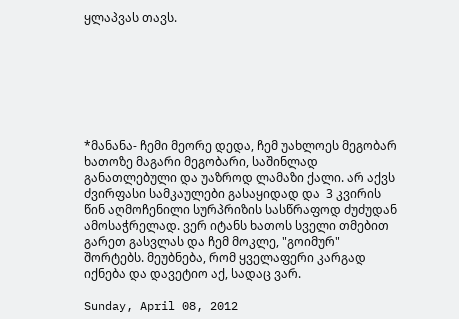ყლაპვას თავს.







*მანანა- ჩემი მეორე დედა, ჩემ უახლოეს მეგობარ ხათოზე მაგარი მეგობარი, საშინლად განათლებული და უაზროდ ლამაზი ქალი. არ აქვს ძვირფასი სამკაულები გასაყიდად და  3 კვირის წინ აღმოჩენილი სურპრიზის სასწრაფოდ ძუძუდან ამოსაჭრელად. ვერ იტანს ხათოს სველი თმებით გარეთ გასვლას და ჩემ მოკლე, "გოიმურ" შორტებს. მეუბნება, რომ ყველაფერი კარგად იქნება და დავეტიო აქ, სადაც ვარ.

Sunday, April 08, 2012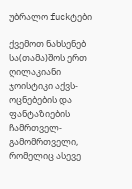უბრალო fuckტები

ქვემოთ ნახსენებ სა(თამა)შოს ერთ ღილაკიანი ჯოისტიკი აქვს- ოცნებების და ფანტაზიების ჩამრთველ-გამომრთველი, რომელიც ასევე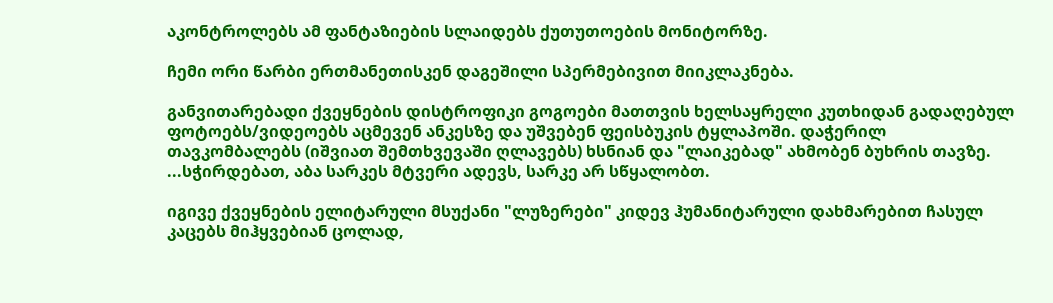აკონტროლებს ამ ფანტაზიების სლაიდებს ქუთუთოების მონიტორზე.

ჩემი ორი წარბი ერთმანეთისკენ დაგეშილი სპერმებივით მიიკლაკნება.

განვითარებადი ქვეყნების დისტროფიკი გოგოები მათთვის ხელსაყრელი კუთხიდან გადაღებულ ფოტოებს/ვიდეოებს აცმევენ ანკესზე და უშვებენ ფეისბუკის ტყლაპოში. დაჭერილ თავკომბალებს (იშვიათ შემთხვევაში ღლავებს) ხსნიან და "ლაიკებად" ახმობენ ბუხრის თავზე. ...სჭირდებათ, აბა სარკეს მტვერი ადევს, სარკე არ სწყალობთ.

იგივე ქვეყნების ელიტარული მსუქანი "ლუზერები" კიდევ ჰუმანიტარული დახმარებით ჩასულ კაცებს მიჰყვებიან ცოლად,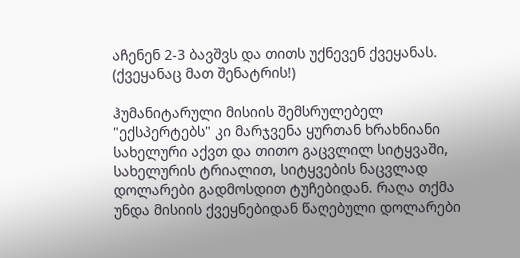აჩენენ 2-3 ბავშვს და თითს უქნევენ ქვეყანას. (ქვეყანაც მათ შენატრის!)

ჰუმანიტარული მისიის შემსრულებელ "ექსპერტებს" კი მარჯვენა ყურთან ხრახნიანი სახელური აქვთ და თითო გაცვლილ სიტყვაში, სახელურის ტრიალით, სიტყვების ნაცვლად დოლარები გადმოსდით ტუჩებიდან. რაღა თქმა უნდა მისიის ქვეყნებიდან წაღებული დოლარები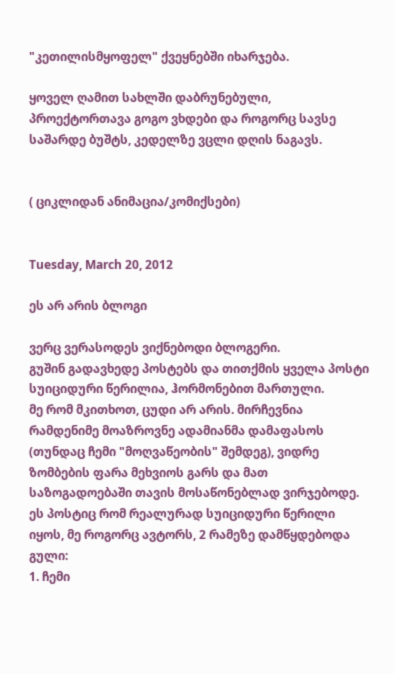"კეთილისმყოფელ" ქვეყნებში იხარჯება.

ყოველ ღამით სახლში დაბრუნებული, პროექტორთავა გოგო ვხდები და როგორც სავსე საშარდე ბუშტს, კედელზე ვცლი დღის ნაგავს.


( ციკლიდან ანიმაცია/კომიქსები)


Tuesday, March 20, 2012

ეს არ არის ბლოგი

ვერც ვერასოდეს ვიქნებოდი ბლოგერი.
გუშინ გადავხედე პოსტებს და თითქმის ყველა პოსტი სუიციდური წერილია, ჰორმონებით მართული.
მე რომ მკითხოთ, ცუდი არ არის. მირჩევნია რამდენიმე მოაზროვნე ადამიანმა დამაფასოს (თუნდაც ჩემი "მოღვაწეობის" შემდეგ), ვიდრე ზომბების ფარა მეხვიოს გარს და მათ საზოგადოებაში თავის მოსაწონებლად ვირჯებოდე.
ეს პოსტიც რომ რეალურად სუიციდური წერილი იყოს, მე როგორც ავტორს, 2 რამეზე დამწყდებოდა გული:
1. ჩემი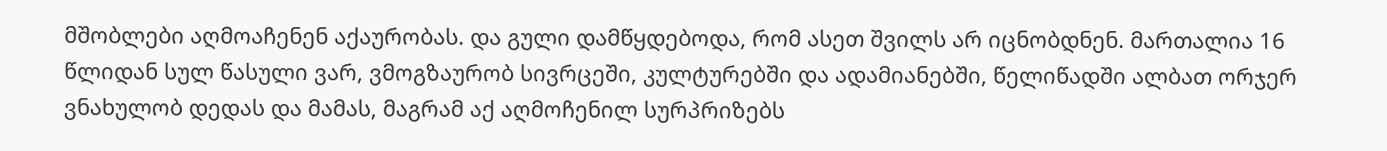მშობლები აღმოაჩენენ აქაურობას. და გული დამწყდებოდა, რომ ასეთ შვილს არ იცნობდნენ. მართალია 16 წლიდან სულ წასული ვარ, ვმოგზაურობ სივრცეში, კულტურებში და ადამიანებში, წელიწადში ალბათ ორჯერ ვნახულობ დედას და მამას, მაგრამ აქ აღმოჩენილ სურპრიზებს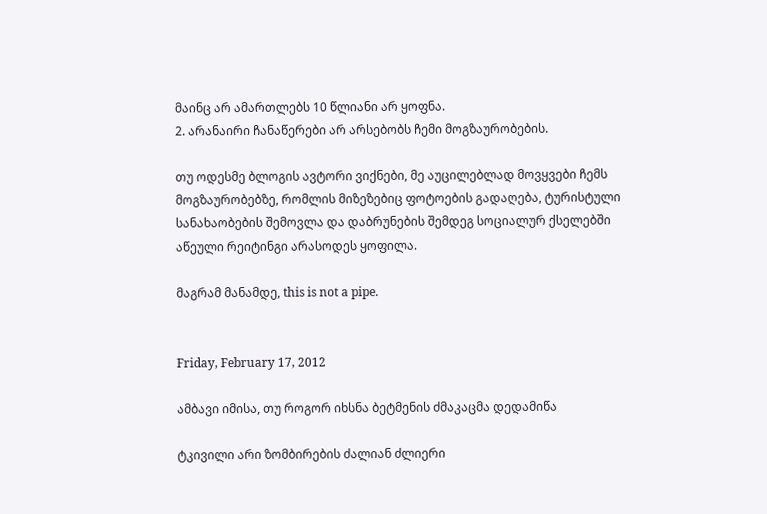მაინც არ ამართლებს 10 წლიანი არ ყოფნა.
2. არანაირი ჩანაწერები არ არსებობს ჩემი მოგზაურობების.

თუ ოდესმე ბლოგის ავტორი ვიქნები, მე აუცილებლად მოვყვები ჩემს მოგზაურობებზე, რომლის მიზეზებიც ფოტოების გადაღება, ტურისტული სანახაობების შემოვლა და დაბრუნების შემდეგ სოციალურ ქსელებში აწეული რეიტინგი არასოდეს ყოფილა.

მაგრამ მანამდე, this is not a pipe.


Friday, February 17, 2012

ამბავი იმისა, თუ როგორ იხსნა ბეტმენის ძმაკაცმა დედამიწა

ტკივილი არი ზომბირების ძალიან ძლიერი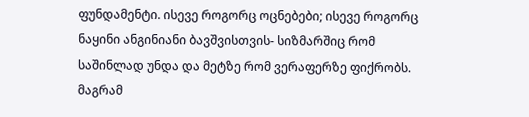ფუნდამენტი. ისევე როგორც ოცნებები; ისევე როგორც ნაყინი ანგინიანი ბავშვისთვის- სიზმარშიც რომ საშინლად უნდა და მეტზე რომ ვერაფერზე ფიქრობს. მაგრამ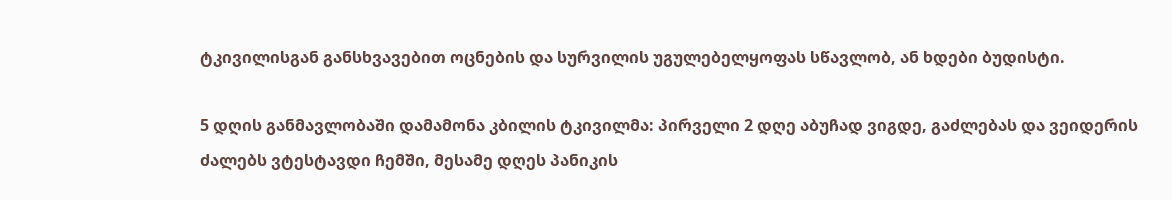ტკივილისგან განსხვავებით ოცნების და სურვილის უგულებელყოფას სწავლობ, ან ხდები ბუდისტი.

5 დღის განმავლობაში დამამონა კბილის ტკივილმა: პირველი 2 დღე აბუჩად ვიგდე, გაძლებას და ვეიდერის ძალებს ვტესტავდი ჩემში, მესამე დღეს პანიკის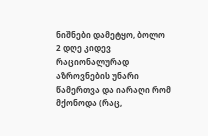ნიშნები დამეტყო, ბოლო 2 დღე კიდევ რაციონალურად აზროვნების უნარი წამერთვა და იარაღი რომ მქონოდა (რაც,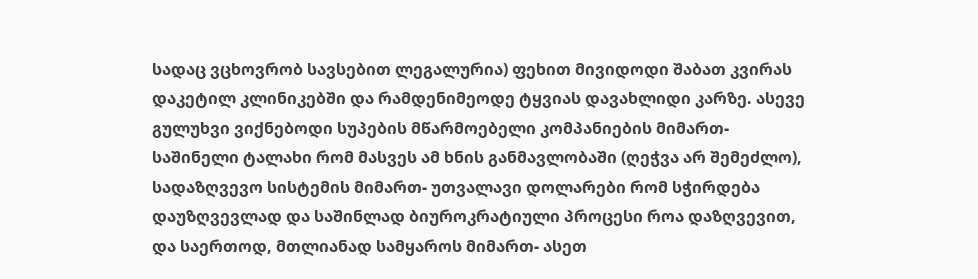სადაც ვცხოვრობ სავსებით ლეგალურია) ფეხით მივიდოდი შაბათ კვირას დაკეტილ კლინიკებში და რამდენიმეოდე ტყვიას დავახლიდი კარზე. ასევე გულუხვი ვიქნებოდი სუპების მწარმოებელი კომპანიების მიმართ- საშინელი ტალახი რომ მასვეს ამ ხნის განმავლობაში (ღეჭვა არ შემეძლო), სადაზღვევო სისტემის მიმართ- უთვალავი დოლარები რომ სჭირდება დაუზღვევლად და საშინლად ბიუროკრატიული პროცესი როა დაზღვევით, და საერთოდ, მთლიანად სამყაროს მიმართ- ასეთ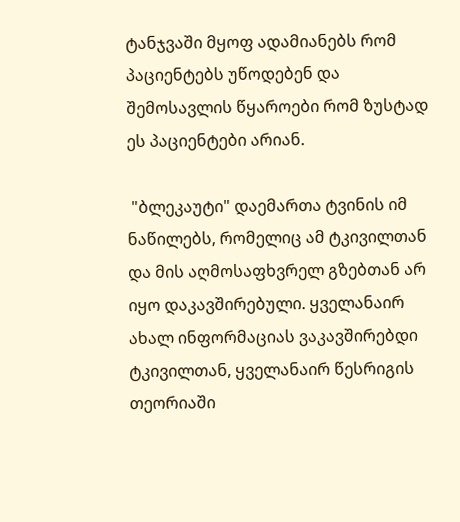ტანჯვაში მყოფ ადამიანებს რომ პაციენტებს უწოდებენ და შემოსავლის წყაროები რომ ზუსტად ეს პაციენტები არიან.

 "ბლეკაუტი" დაემართა ტვინის იმ ნაწილებს, რომელიც ამ ტკივილთან და მის აღმოსაფხვრელ გზებთან არ იყო დაკავშირებული. ყველანაირ ახალ ინფორმაციას ვაკავშირებდი ტკივილთან, ყველანაირ წესრიგის თეორიაში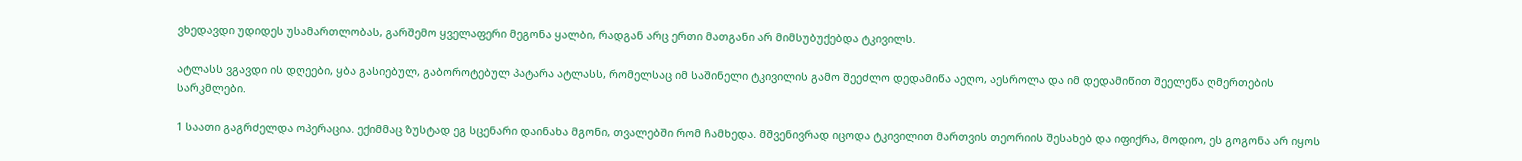ვხედავდი უდიდეს უსამართლობას, გარშემო ყველაფერი მეგონა ყალბი, რადგან არც ერთი მათგანი არ მიმსუბუქებდა ტკივილს.

ატლასს ვგავდი ის დღეები, ყბა გასიებულ, გაბოროტებულ პატარა ატლასს, რომელსაც იმ საშინელი ტკივილის გამო შეეძლო დედამიწა აეღო, აესროლა და იმ დედამიწით შეელეწა ღმერთების სარკმლები.

1 საათი გაგრძელდა ოპერაცია. ექიმმაც ზუსტად ეგ სცენარი დაინახა მგონი, თვალებში რომ ჩამხედა. მშვენივრად იცოდა ტკივილით მართვის თეორიის შესახებ და იფიქრა, მოდიო, ეს გოგონა არ იყოს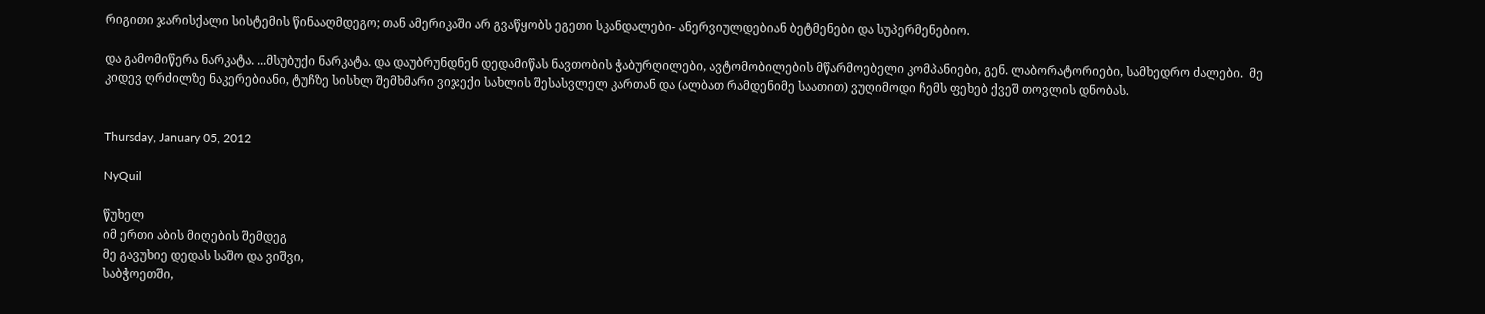რიგითი ჯარისქალი სისტემის წინააღმდეგო; თან ამერიკაში არ გვაწყობს ეგეთი სკანდალები- ანერვიულდებიან ბეტმენები და სუპერმენებიო.

და გამომიწერა ნარკატა. ...მსუბუქი ნარკატა. და დაუბრუნდნენ დედამიწას ნავთობის ჭაბურღილები, ავტომობილების მწარმოებელი კომპანიები, გენ. ლაბორატორიები, სამხედრო ძალები.  მე კიდევ ღრძილზე ნაკერებიანი, ტუჩზე სისხლ შემხმარი ვიჯექი სახლის შესასვლელ კართან და (ალბათ რამდენიმე საათით) ვუღიმოდი ჩემს ფეხებ ქვეშ თოვლის დნობას.


Thursday, January 05, 2012

NyQuil

წუხელ
იმ ერთი აბის მიღების შემდეგ
მე გავუხიე დედას საშო და ვიშვი,
საბჭოეთში,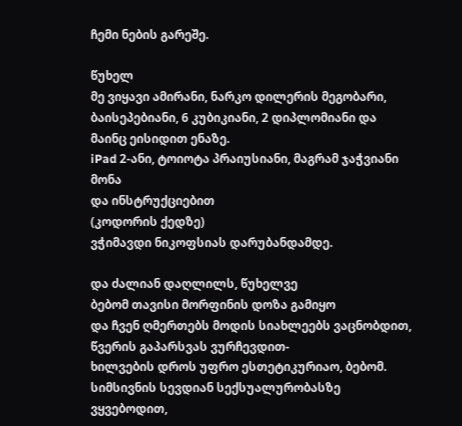ჩემი ნების გარეშე.

წუხელ
მე ვიყავი ამირანი, ნარკო დილერის მეგობარი,
ბაისეპებიანი, 6 კუბიკიანი, 2 დიპლომიანი და მაინც ეისიდით ენაზე.
iPad 2-ანი, ტოიოტა პრაიუსიანი, მაგრამ ჯაჭვიანი მონა
და ინსტრუქციებით
(კოდორის ქედზე)
ვჭიმავდი ნიკოფსიას დარუბანდამდე.

და ძალიან დაღლილს, წუხელვე
ბებომ თავისი მორფინის დოზა გამიყო
და ჩვენ ღმერთებს მოდის სიახლეებს ვაცნობდით,
წვერის გაპარსვას ვურჩევდით-
ხილვების დროს უფრო ესთეტიკურიაო, ბებომ.
სიმსივნის სევდიან სექსუალურობასზე ვყვებოდით,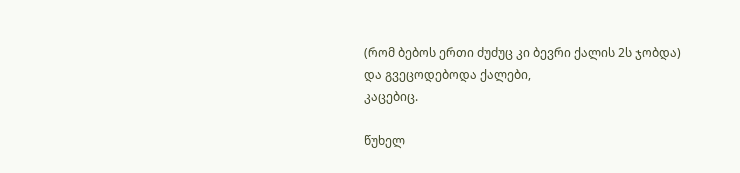(რომ ბებოს ერთი ძუძუც კი ბევრი ქალის 2ს ჯობდა)
და გვეცოდებოდა ქალები,
კაცებიც.

წუხელ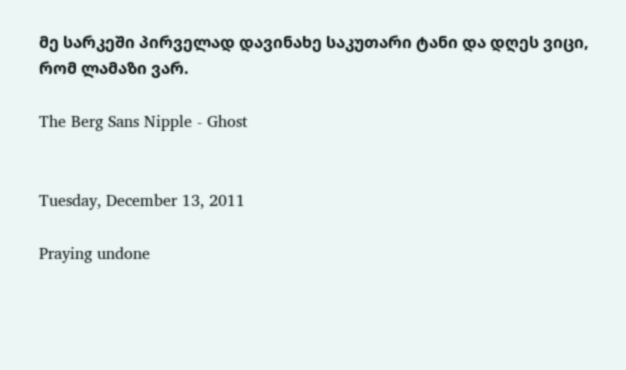მე სარკეში პირველად დავინახე საკუთარი ტანი და დღეს ვიცი, რომ ლამაზი ვარ.

The Berg Sans Nipple - Ghost


Tuesday, December 13, 2011

Praying undone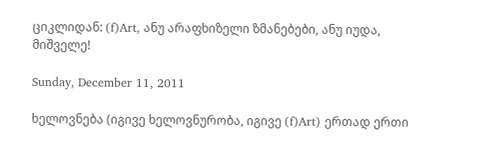ციკლიდან: (f)Art, ანუ არაფხიზელი ზმანებები, ანუ იუდა, მიშველე!

Sunday, December 11, 2011

ხელოვნება (იგივე ხელოვნურობა, იგივე (f)Art) ერთად ერთი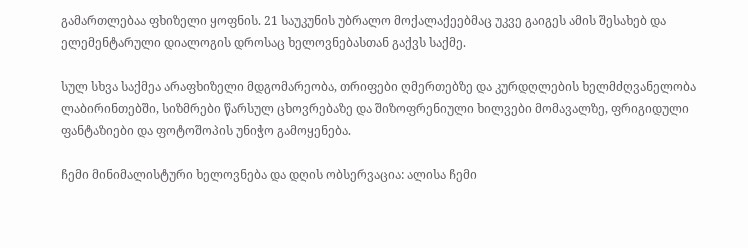გამართლებაა ფხიზელი ყოფნის. 21 საუკუნის უბრალო მოქალაქეებმაც უკვე გაიგეს ამის შესახებ და ელემენტარული დიალოგის დროსაც ხელოვნებასთან გაქვს საქმე.

სულ სხვა საქმეა არაფხიზელი მდგომარეობა, თრიფები ღმერთებზე და კურდღლების ხელმძღვანელობა ლაბირინთებში, სიზმრები წარსულ ცხოვრებაზე და შიზოფრენიული ხილვები მომავალზე, ფრიგიდული ფანტაზიები და ფოტოშოპის უნიჭო გამოყენება.

ჩემი მინიმალისტური ხელოვნება და დღის ობსერვაცია: ალისა ჩემი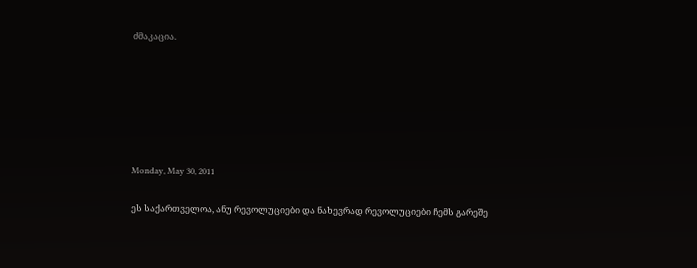ძმაკაცია.






Monday, May 30, 2011

ეს საქართველოა, ანუ რევოლუციები და ნახევრად რევოლუციები ჩემს გარეშე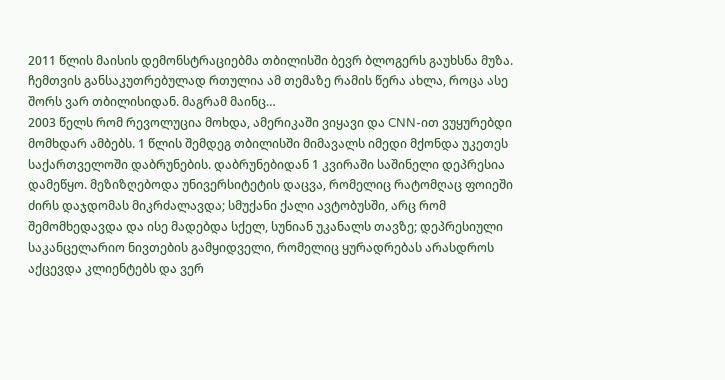2011 წლის მაისის დემონსტრაციებმა თბილისში ბევრ ბლოგერს გაუხსნა მუზა. ჩემთვის განსაკუთრებულად რთულია ამ თემაზე რამის წერა ახლა, როცა ასე შორს ვარ თბილისიდან. მაგრამ მაინც…
2003 წელს რომ რევოლუცია მოხდა, ამერიკაში ვიყავი და CNN-ით ვუყურებდი მომხდარ ამბებს. 1 წლის შემდეგ თბილისში მიმავალს იმედი მქონდა უკეთეს საქართველოში დაბრუნების. დაბრუნებიდან 1 კვირაში საშინელი დეპრესია დამეწყო. მეზიზღებოდა უნივერსიტეტის დაცვა, რომელიც რატომღაც ფოიეში ძირს დაჯდომას მიკრძალავდა; სმუქანი ქალი ავტობუსში, არც რომ შემომხედავდა და ისე მადებდა სქელ, სუნიან უკანალს თავზე; დეპრესიული საკანცელარიო ნივთების გამყიდველი, რომელიც ყურადრებას არასდროს აქცევდა კლიენტებს და ვერ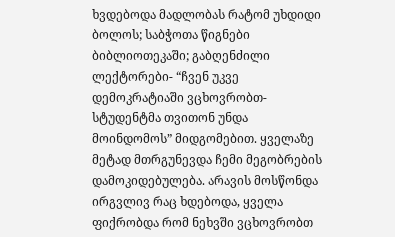ხვდებოდა მადლობას რატომ უხდიდი ბოლოს; საბჭოთა წიგნები ბიბლიოთეკაში; გაბღენძილი ლექტორები- “ჩვენ უკვე დემოკრატიაში ვცხოვრობთ- სტუდენტმა თვითონ უნდა მოინდომოს” მიდგომებით. ყველაზე მეტად მთრგუნევდა ჩემი მეგობრების დამოკიდებულება. არავის მოსწონდა ირგვლივ რაც ხდებოდა, ყველა ფიქრობდა რომ ნეხვში ვცხოვრობთ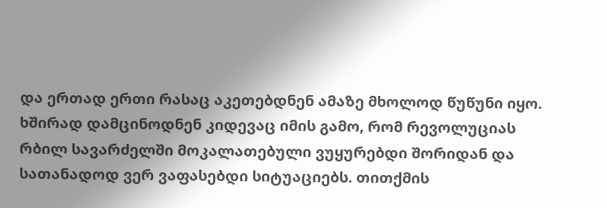და ერთად ერთი რასაც აკეთებდნენ ამაზე მხოლოდ წუწუნი იყო. ხშირად დამცინოდნენ კიდევაც იმის გამო, რომ რევოლუციას რბილ სავარძელში მოკალათებული ვუყურებდი შორიდან და სათანადოდ ვერ ვაფასებდი სიტუაციებს. თითქმის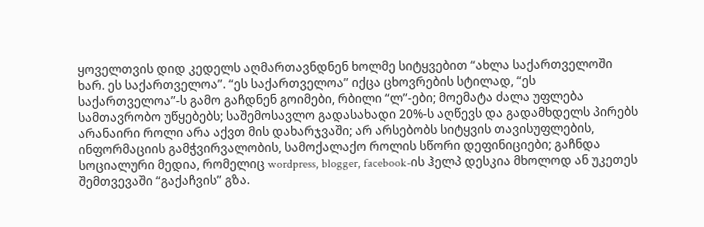ყოველთვის დიდ კედელს აღმართავნდნენ ხოლმე სიტყვებით “ახლა საქართველოში ხარ. ეს საქართველოა”. “ეს საქართველოა” იქცა ცხოვრების სტილად, “ეს საქართველოა”-ს გამო გაჩდნენ გოიმები, რბილი “ლ”-ები; მოემატა ძალა უფლება სამთავრობო უწყებებს; საშემოსავლო გადასახადი 20%-ს აღწევს და გადამხდელს პირებს არანაირი როლი არა აქვთ მის დახარჯვაში; არ არსებობს სიტყვის თავისუფლების, ინფორმაციის გამჭვირვალობის, სამოქალაქო როლის სწორი დეფინიციები; გაჩნდა სოციალური მედია, რომელიც wordpress, blogger, facebook-ის ჰელპ დესკია მხოლოდ ან უკეთეს შემთვევაში “გაქაჩვის” გზა.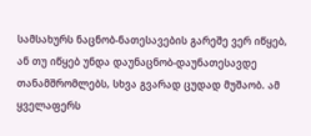სამსახურს ნაცნობ-ნათესავების გარეშე ვერ იწყებ, ან თუ იწყებ უნდა დაუნაცნობ-დაუნათესავდე თანამშრომლებს, სხვა გვარად ცუდად მუშაობ. ამ ყველაფერს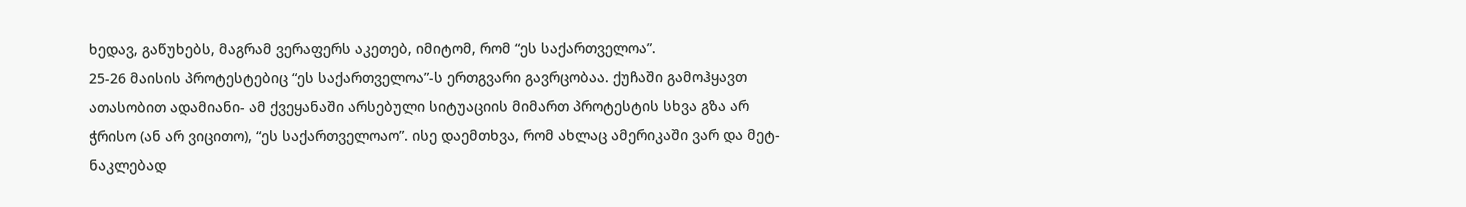ხედავ, გაწუხებს, მაგრამ ვერაფერს აკეთებ, იმიტომ, რომ “ეს საქართველოა”.
25-26 მაისის პროტესტებიც “ეს საქართველოა”-ს ერთგვარი გავრცობაა. ქუჩაში გამოჰყავთ ათასობით ადამიანი- ამ ქვეყანაში არსებული სიტუაციის მიმართ პროტესტის სხვა გზა არ ჭრისო (ან არ ვიცითო), “ეს საქართველოაო”. ისე დაემთხვა, რომ ახლაც ამერიკაში ვარ და მეტ-ნაკლებად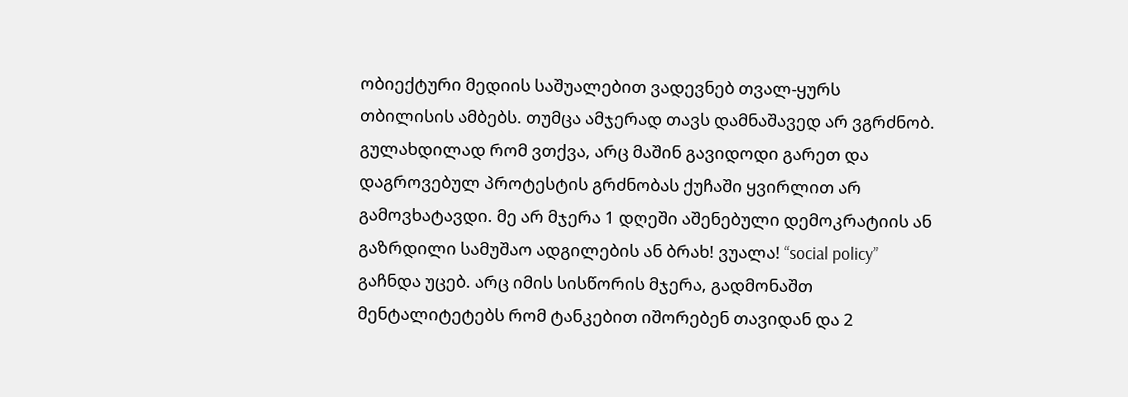ობიექტური მედიის საშუალებით ვადევნებ თვალ-ყურს თბილისის ამბებს. თუმცა ამჯერად თავს დამნაშავედ არ ვგრძნობ. გულახდილად რომ ვთქვა, არც მაშინ გავიდოდი გარეთ და დაგროვებულ პროტესტის გრძნობას ქუჩაში ყვირლით არ გამოვხატავდი. მე არ მჯერა 1 დღეში აშენებული დემოკრატიის ან გაზრდილი სამუშაო ადგილების ან ბრახ! ვუალა! “social policy” გაჩნდა უცებ. არც იმის სისწორის მჯერა, გადმონაშთ მენტალიტეტებს რომ ტანკებით იშორებენ თავიდან და 2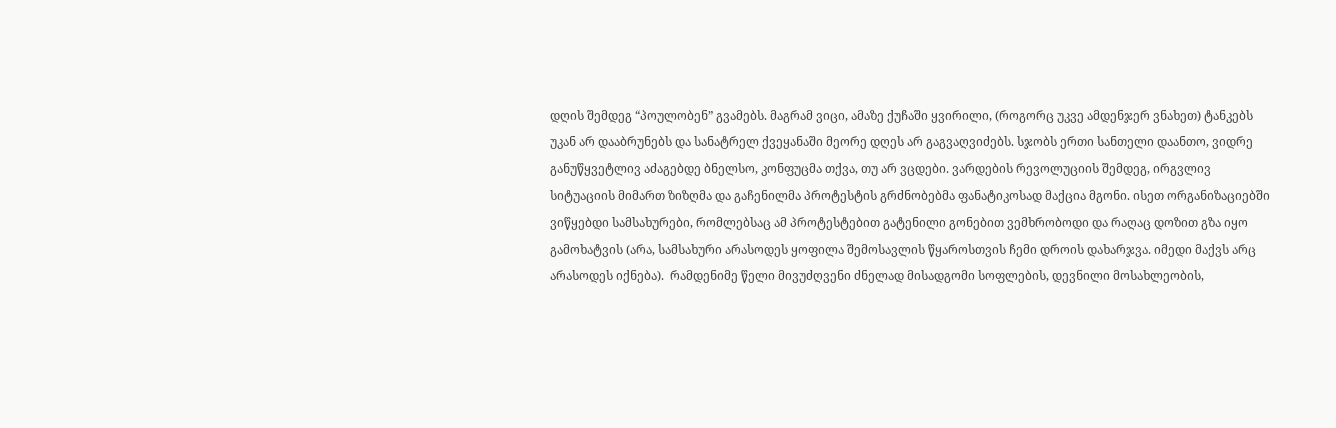დღის შემდეგ “პოულობენ” გვამებს. მაგრამ ვიცი, ამაზე ქუჩაში ყვირილი, (როგორც უკვე ამდენჯერ ვნახეთ) ტანკებს უკან არ დააბრუნებს და სანატრელ ქვეყანაში მეორე დღეს არ გაგვაღვიძებს. სჯობს ერთი სანთელი დაანთო, ვიდრე განუწყვეტლივ აძაგებდე ბნელსო, კონფუცმა თქვა, თუ არ ვცდები. ვარდების რევოლუციის შემდეგ, ირგვლივ სიტუაციის მიმართ ზიზღმა და გაჩენილმა პროტესტის გრძნობებმა ფანატიკოსად მაქცია მგონი. ისეთ ორგანიზაციებში ვიწყებდი სამსახურები, რომლებსაც ამ პროტესტებით გატენილი გონებით ვემხრობოდი და რაღაც დოზით გზა იყო გამოხატვის (არა, სამსახური არასოდეს ყოფილა შემოსავლის წყაროსთვის ჩემი დროის დახარჯვა. იმედი მაქვს არც არასოდეს იქნება).  რამდენიმე წელი მივუძღვენი ძნელად მისადგომი სოფლების, დევნილი მოსახლეობის,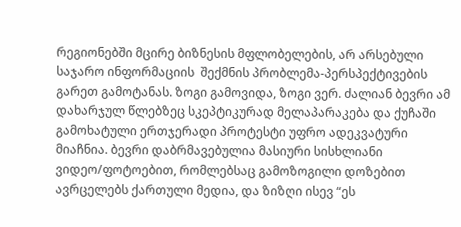რეგიონებში მცირე ბიზნესის მფლობელების, არ არსებული საჯარო ინფორმაციის  შექმნის პრობლემა-პერსპექტივების გარეთ გამოტანას. ზოგი გამოვიდა, ზოგი ვერ. ძალიან ბევრი ამ დახარჯულ წლებზეც სკეპტიკურად მელაპარაკება და ქუჩაში გამოხატული ერთჯერადი პროტესტი უფრო ადეკვატური მიაჩნია. ბევრი დაბრმავებულია მასიური სისხლიანი ვიდეო/ფოტოებით, რომლებსაც გამოზოგილი დოზებით ავრცელებს ქართული მედია, და ზიზღი ისევ “ეს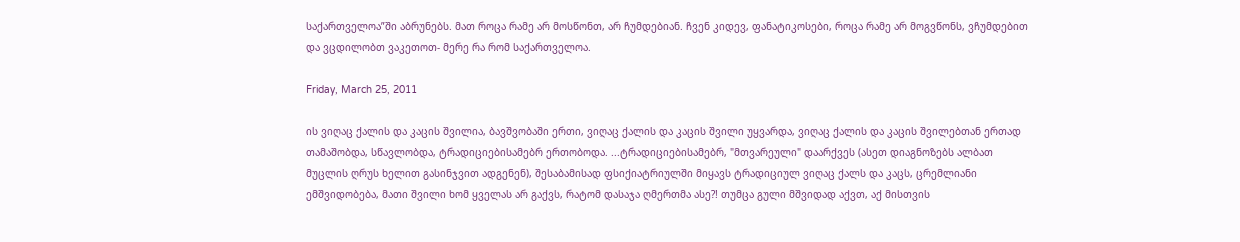საქართველოა”ში აბრუნებს. მათ როცა რამე არ მოსწონთ, არ ჩუმდებიან. ჩვენ კიდევ, ფანატიკოსები, როცა რამე არ მოგვწონს, ვჩუმდებით და ვცდილობთ ვაკეთოთ- მერე რა რომ საქართველოა.

Friday, March 25, 2011

ის ვიღაც ქალის და კაცის შვილია, ბავშვობაში ერთი, ვიღაც ქალის და კაცის შვილი უყვარდა, ვიღაც ქალის და კაცის შვილებთან ერთად თამაშობდა, სწავლობდა, ტრადიციებისამებრ ერთობოდა. ...ტრადიციებისამებრ, "მთვარეული" დაარქვეს (ასეთ დიაგნოზებს ალბათ მუცლის ღრუს ხელით გასინჯვით ადგენენ), შესაბამისად ფსიქიატრიულში მიყავს ტრადიციულ ვიღაც ქალს და კაცს, ცრემლიანი ემშვიდობება, მათი შვილი ხომ ყველას არ გაქვს, რატომ დასაჯა ღმერთმა ასე?! თუმცა გული მშვიდად აქვთ, აქ მისთვის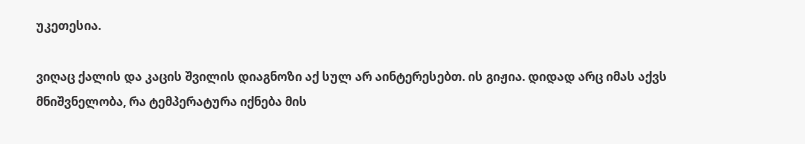უკეთესია.

ვიღაც ქალის და კაცის შვილის დიაგნოზი აქ სულ არ აინტერესებთ. ის გიჟია. დიდად არც იმას აქვს მნიშვნელობა, რა ტემპერატურა იქნება მის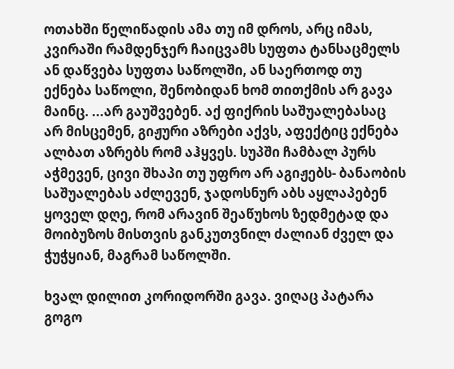ოთახში წელიწადის ამა თუ იმ დროს, არც იმას, კვირაში რამდენჯერ ჩაიცვამს სუფთა ტანსაცმელს ან დაწვება სუფთა საწოლში, ან საერთოდ თუ ექნება საწოლი, შენობიდან ხომ თითქმის არ გავა მაინც. ...არ გაუშვებენ. აქ ფიქრის საშუალებასაც არ მისცემენ, გიჟური აზრები აქვს, აფექტიც ექნება ალბათ აზრებს რომ აჰყვეს. სუპში ჩამბალ პურს აჭმევენ, ცივი შხაპი თუ უფრო არ აგიჟებს- ბანაობის საშუალებას აძლევენ, ჯადოსნურ აბს აყლაპებენ ყოველ დღე, რომ არავინ შეაწუხოს ზედმეტად და მოიბუზოს მისთვის განკუთვნილ ძალიან ძველ და ჭუჭყიან, მაგრამ საწოლში.

ხვალ დილით კორიდორში გავა. ვიღაც პატარა გოგო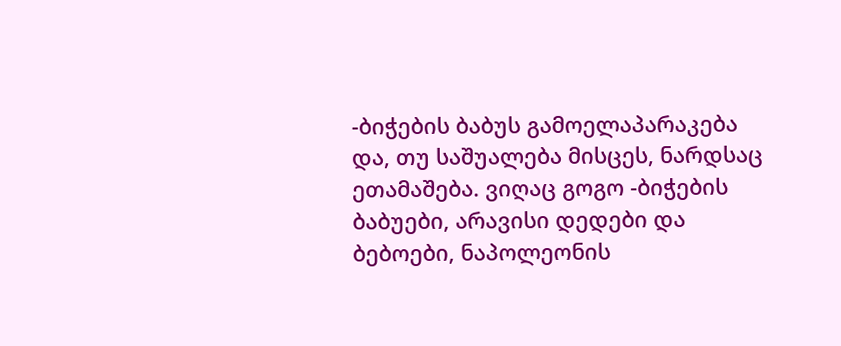-ბიჭების ბაბუს გამოელაპარაკება და, თუ საშუალება მისცეს, ნარდსაც ეთამაშება. ვიღაც გოგო -ბიჭების ბაბუები, არავისი დედები და ბებოები, ნაპოლეონის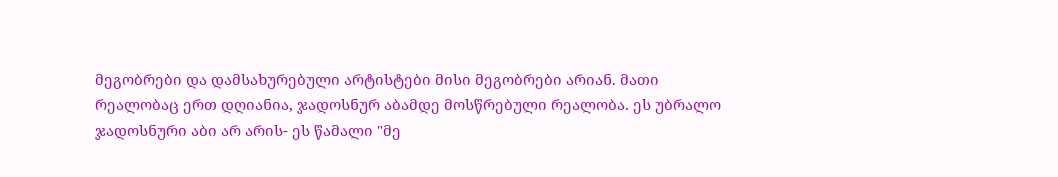მეგობრები და დამსახურებული არტისტები მისი მეგობრები არიან. მათი რეალობაც ერთ დღიანია, ჯადოსნურ აბამდე მოსწრებული რეალობა. ეს უბრალო ჯადოსნური აბი არ არის- ეს წამალი "მე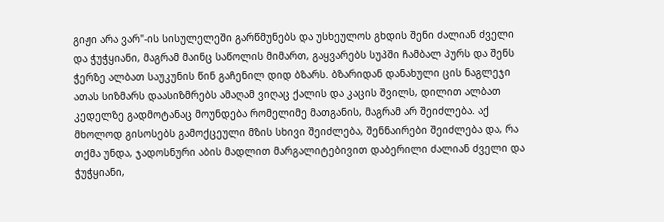გიჟი არა ვარ"-ის სისულელეში გარწმუნებს და უსხეულოს გხდის შენი ძალიან ძველი და ჭუჭყიანი, მაგრამ მაინც საწოლის მიმართ, გაყვარებს სუპში ჩამბალ პურს და შენს ჭერზე ალბათ საუკუნის წინ გაჩენილ დიდ ბზარს. ბზარიდან დანახული ცის ნაგლეჯი ათას სიზმარს დაასიზმრებს ამაღამ ვიღაც ქალის და კაცის შვილს, დილით ალბათ კედელზე გადმოტანაც მოუნდება რომელიმე მათგანის, მაგრამ არ შეიძლება. აქ მხოლოდ გისოსებს გამოქცეული მზის სხივი შეიძლება, შენნაირები შეიძლება და, რა თქმა უნდა, ჯადოსნური აბის მადლით მარგალიტებივით დაბერილი ძალიან ძველი და ჭუჭყიანი,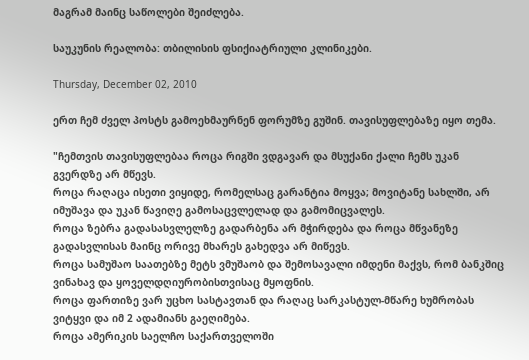მაგრამ მაინც საწოლები შეიძლება.

საუკუნის რეალობა: თბილისის ფსიქიატრიული კლინიკები.

Thursday, December 02, 2010

ერთ ჩემ ძველ პოსტს გამოეხმაურნენ ფორუმზე გუშინ. თავისუფლებაზე იყო თემა.

"ჩემთვის თავისუფლებაა როცა რიგში ვდგავარ და მსუქანი ქალი ჩემს უკან გვერდზე არ მწევს.
როცა რაღაცა ისეთი ვიყიდე, რომელსაც გარანტია მოყვა; მოვიტანე სახლში, არ იმუშავა და უკან წავიღე გამოსაცვლელად და გამომიცვალეს.
როცა ზებრა გადასასვლელზე გადარბენა არ მჭირდება და როცა მწვანეზე გადასვლისას მაინც ორივე მხარეს გახედვა არ მიწევს.
როცა სამუშაო საათებზე მეტს ვმუშაობ და შემოსავალი იმდენი მაქვს, რომ ბანკშიც ვინახავ და ყოველდღიურობისთვისაც მყოფნის.
როცა ფართიზე ვარ უცხო სასტავთან და რაღაც სარკასტულ-მწარე ხუმრობას ვიტყვი და იმ 2 ადამიანს გაეღიმება.
როცა ამერიკის საელჩო საქართველოში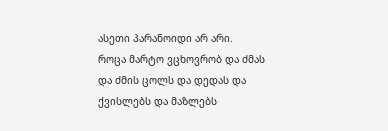ასეთი პარანოიდი არ არი.
როცა მარტო ვცხოვრობ და ძმას და ძმის ცოლს და დედას და ქვისლებს და მაზლებს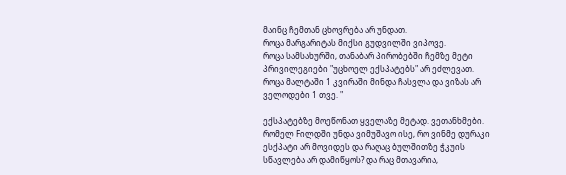მაინც ჩემთან ცხოვრება არ უნდათ.
როცა მარგარიტას მიქსი გუდვილში ვიპოვე.
როცა სამსახურში, თანაბარ პირობებში ჩემზე მეტი პრივილეგიები "უცხოელ ექსპატებს" არ ეძლევათ.
როცა მალტაში 1 კვირაში მინდა ჩასვლა და ვიზას არ ველოდები 1 თვე. "

ექსპატებზე მოეწონათ ყველაზე მეტად. ვეთანხმები.
რომელ Fილდში უნდა ვიმუშავო ისე, რო ვინმე დურაკი ესქპატი არ მოვიდეს და რაღაც ბულშითზე ჭკუის სწავლება არ დამიწყოს? და რაც მთავარია,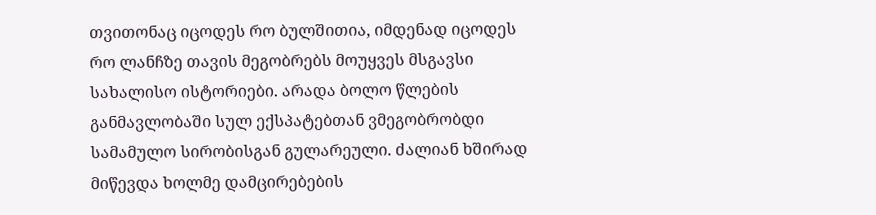თვითონაც იცოდეს რო ბულშითია, იმდენად იცოდეს რო ლანჩზე თავის მეგობრებს მოუყვეს მსგავსი სახალისო ისტორიები. არადა ბოლო წლების განმავლობაში სულ ექსპატებთან ვმეგობრობდი სამამულო სირობისგან გულარეული. ძალიან ხშირად მიწევდა ხოლმე დამცირებების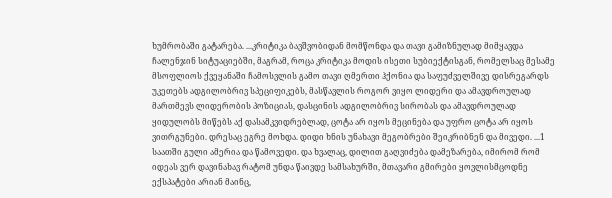ხუმრობაში გატარება. ...კრიტიკა ბავშვობიდან მომწონდა და თავი გამიზნულად მიმყავდა ჩალენჯინ სიტუაციებში, მაგრამ, როცა კრიტიკა მოდის ისეთი სუბიექტისგან, რომელსაც მესამე მსოფლიოს ქვეყანაში ჩამოსვლის გამო თავი ღმერთი ჰქონია და საფუძველშივე დისრეგარდს უკეთებს ადგილობრივ სპეციფიკებს, მასწავლის როგორ ვიყო ლიდერი და ამავდროულად მართმევს ლიდერობის პოზიციას, დასცინის ადგილობრივ სირობას და ამავდროულად ყიდულობს მიწებს აქ დასამკვიდრებლად, ცოტა არ იყოს მეცინება და უფრო ცოტა არ იყოს ვითრგუნები. დრესაც ეგრე მოხდა. დიდი ხნის უნახავი მეგობრები შეიკრიბნენ და მივედი. ...1 საათში გული ამერია და წამოვედი. და ხვალაც, დილით გაღვიძება დამეზარება, იმირომ რომ იდეას ვერ დავინახავ რატომ უნდა წაივდე სამსახურში, მთავარი გმირები ყოვლისმცოდნე ექსპატები არიან მაინც,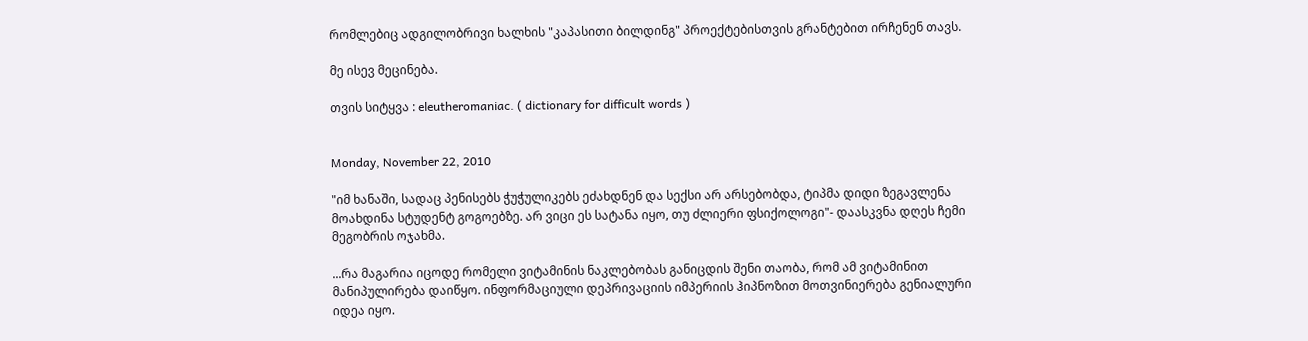რომლებიც ადგილობრივი ხალხის "კაპასითი ბილდინგ" პროექტებისთვის გრანტებით ირჩენენ თავს.

მე ისევ მეცინება.

თვის სიტყვა : eleutheromaniac. ( dictionary for difficult words )


Monday, November 22, 2010

"იმ ხანაში, სადაც პენისებს ჭუჭულიკებს ეძახდნენ და სექსი არ არსებობდა, ტიპმა დიდი ზეგავლენა მოახდინა სტუდენტ გოგოებზე. არ ვიცი ეს სატანა იყო, თუ ძლიერი ფსიქოლოგი"- დაასკვნა დღეს ჩემი მეგობრის ოჯახმა.

...რა მაგარია იცოდე რომელი ვიტამინის ნაკლებობას განიცდის შენი თაობა, რომ ამ ვიტამინით მანიპულირება დაიწყო. ინფორმაციული დეპრივაციის იმპერიის ჰიპნოზით მოთვინიერება გენიალური იდეა იყო.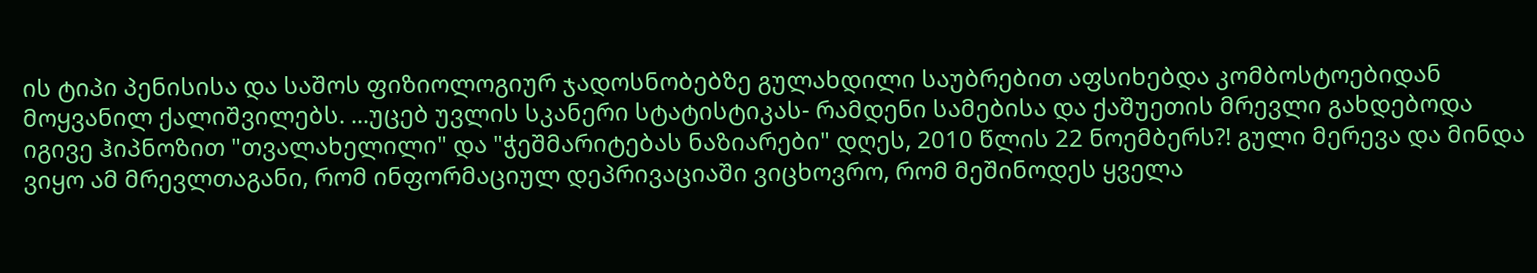ის ტიპი პენისისა და საშოს ფიზიოლოგიურ ჯადოსნობებზე გულახდილი საუბრებით აფსიხებდა კომბოსტოებიდან მოყვანილ ქალიშვილებს. ...უცებ უვლის სკანერი სტატისტიკას- რამდენი სამებისა და ქაშუეთის მრევლი გახდებოდა იგივე ჰიპნოზით "თვალახელილი" და "ჭეშმარიტებას ნაზიარები" დღეს, 2010 წლის 22 ნოემბერს?! გული მერევა და მინდა ვიყო ამ მრევლთაგანი, რომ ინფორმაციულ დეპრივაციაში ვიცხოვრო, რომ მეშინოდეს ყველა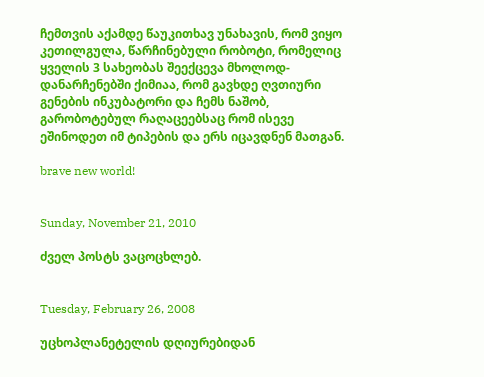ჩემთვის აქამდე წაუკითხავ უნახავის, რომ ვიყო კეთილგულა, წარჩინებული რობოტი, რომელიც ყველის 3 სახეობას შეექცევა მხოლოდ- დანარჩენებში ქიმიაა, რომ გავხდე ღვთიური გენების ინკუბატორი და ჩემს ნაშობ, გარობოტებულ რაღაცეებსაც რომ ისევე ეშინოდეთ იმ ტიპების და ერს იცავდნენ მათგან.

brave new world!


Sunday, November 21, 2010

ძველ პოსტს ვაცოცხლებ.


Tuesday, February 26, 2008

უცხოპლანეტელის დღიურებიდან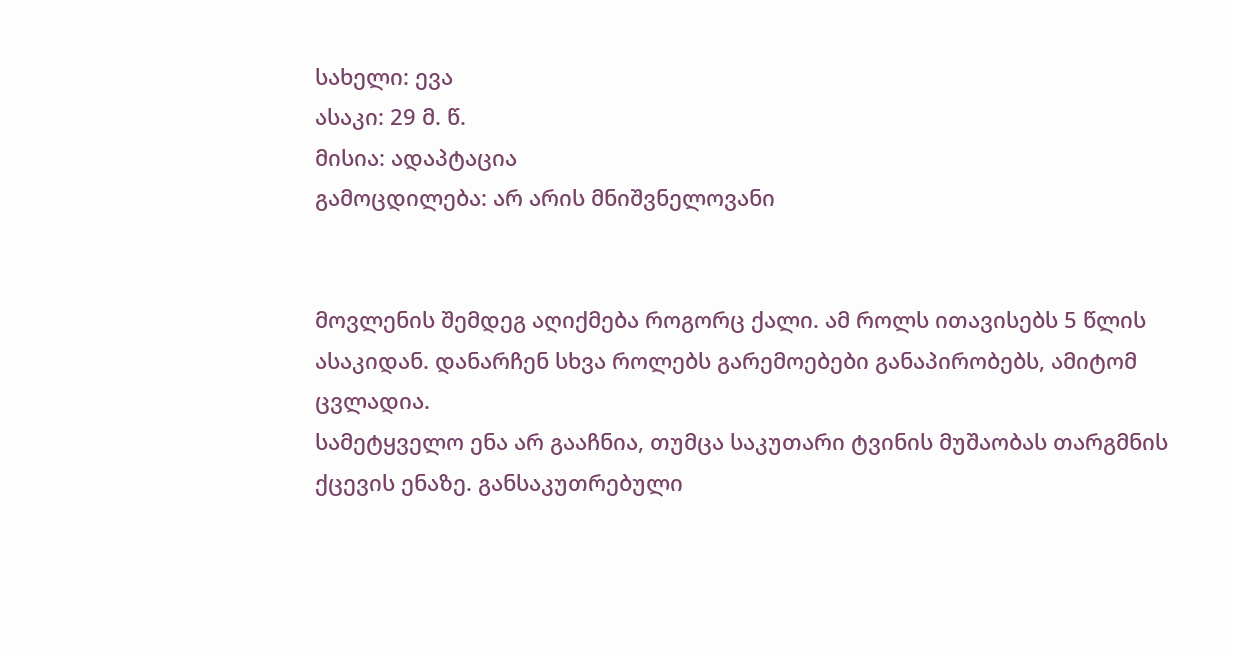სახელი: ევა
ასაკი: 29 მ. წ.
მისია: ადაპტაცია
გამოცდილება: არ არის მნიშვნელოვანი


მოვლენის შემდეგ აღიქმება როგორც ქალი. ამ როლს ითავისებს 5 წლის ასაკიდან. დანარჩენ სხვა როლებს გარემოებები განაპირობებს, ამიტომ ცვლადია.
სამეტყველო ენა არ გააჩნია, თუმცა საკუთარი ტვინის მუშაობას თარგმნის ქცევის ენაზე. განსაკუთრებული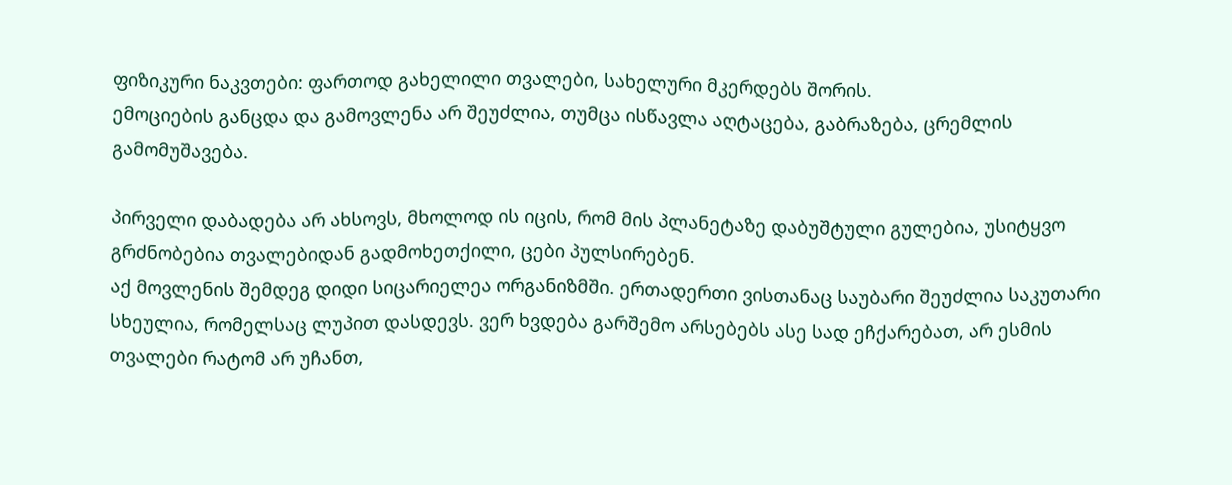ფიზიკური ნაკვთები: ფართოდ გახელილი თვალები, სახელური მკერდებს შორის.
ემოციების განცდა და გამოვლენა არ შეუძლია, თუმცა ისწავლა აღტაცება, გაბრაზება, ცრემლის გამომუშავება.

პირველი დაბადება არ ახსოვს, მხოლოდ ის იცის, რომ მის პლანეტაზე დაბუშტული გულებია, უსიტყვო გრძნობებია თვალებიდან გადმოხეთქილი, ცები პულსირებენ.
აქ მოვლენის შემდეგ დიდი სიცარიელეა ორგანიზმში. ერთადერთი ვისთანაც საუბარი შეუძლია საკუთარი სხეულია, რომელსაც ლუპით დასდევს. ვერ ხვდება გარშემო არსებებს ასე სად ეჩქარებათ, არ ესმის თვალები რატომ არ უჩანთ,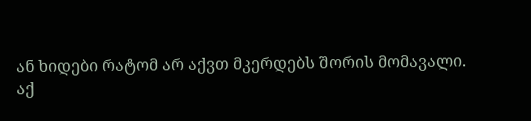ან ხიდები რატომ არ აქვთ მკერდებს შორის მომავალი.
აქ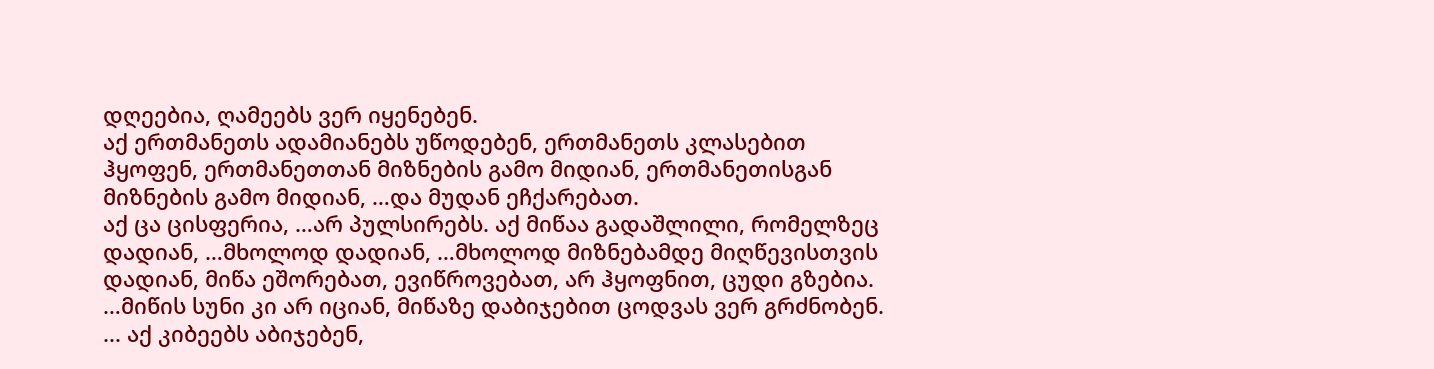დღეებია, ღამეებს ვერ იყენებენ.
აქ ერთმანეთს ადამიანებს უწოდებენ, ერთმანეთს კლასებით ჰყოფენ, ერთმანეთთან მიზნების გამო მიდიან, ერთმანეთისგან მიზნების გამო მიდიან, …და მუდან ეჩქარებათ.
აქ ცა ცისფერია, …არ პულსირებს. აქ მიწაა გადაშლილი, რომელზეც დადიან, …მხოლოდ დადიან, …მხოლოდ მიზნებამდე მიღწევისთვის დადიან, მიწა ეშორებათ, ევიწროვებათ, არ ჰყოფნით, ცუდი გზებია. …მიწის სუნი კი არ იციან, მიწაზე დაბიჯებით ცოდვას ვერ გრძნობენ. ... აქ კიბეებს აბიჯებენ,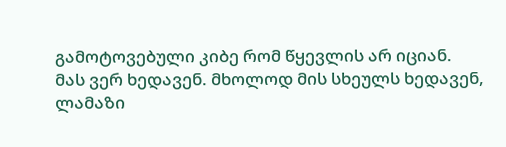გამოტოვებული კიბე რომ წყევლის არ იციან.
მას ვერ ხედავენ. მხოლოდ მის სხეულს ხედავენ, ლამაზი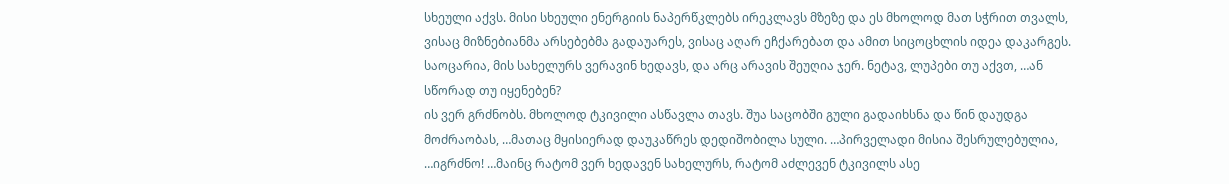სხეული აქვს. მისი სხეული ენერგიის ნაპერწკლებს ირეკლავს მზეზე და ეს მხოლოდ მათ სჭრით თვალს, ვისაც მიზნებიანმა არსებებმა გადაუარეს, ვისაც აღარ ეჩქარებათ და ამით სიცოცხლის იდეა დაკარგეს. საოცარია, მის სახელურს ვერავინ ხედავს, და არც არავის შეუღია ჯერ. ნეტავ, ლუპები თუ აქვთ, …ან სწორად თუ იყენებენ?
ის ვერ გრძნობს. მხოლოდ ტკივილი ასწავლა თავს. შუა საცობში გული გადაიხსნა და წინ დაუდგა მოძრაობას, …მათაც მყისიერად დაუკაწრეს დედიშობილა სული. …პირველადი მისია შესრულებულია, …იგრძნო! …მაინც რატომ ვერ ხედავენ სახელურს, რატომ აძლევენ ტკივილს ასე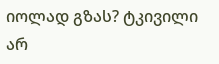იოლად გზას? ტკივილი არ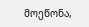მოეწონა,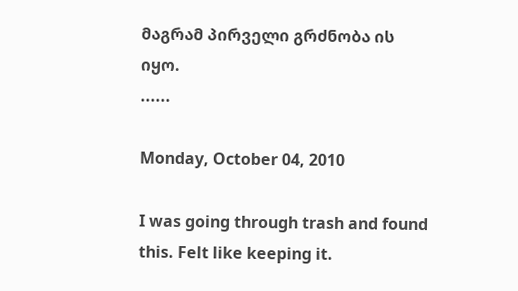მაგრამ პირველი გრძნობა ის იყო.
......

Monday, October 04, 2010

I was going through trash and found this. Felt like keeping it.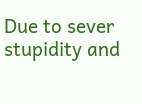Due to sever stupidity and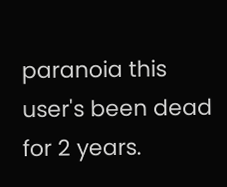paranoia this user's been dead for 2 years.